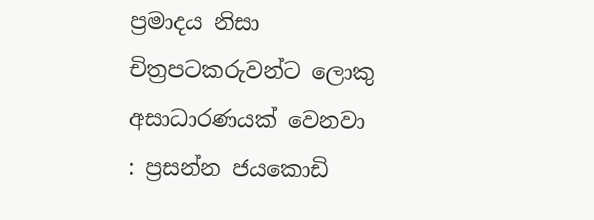ප්‍රමාදය නිසා චිත්‍රපටකරුවන්ට ලොකු අසාධාරණයක් වෙනවා : ප්‍රසන්න ජයකොඩි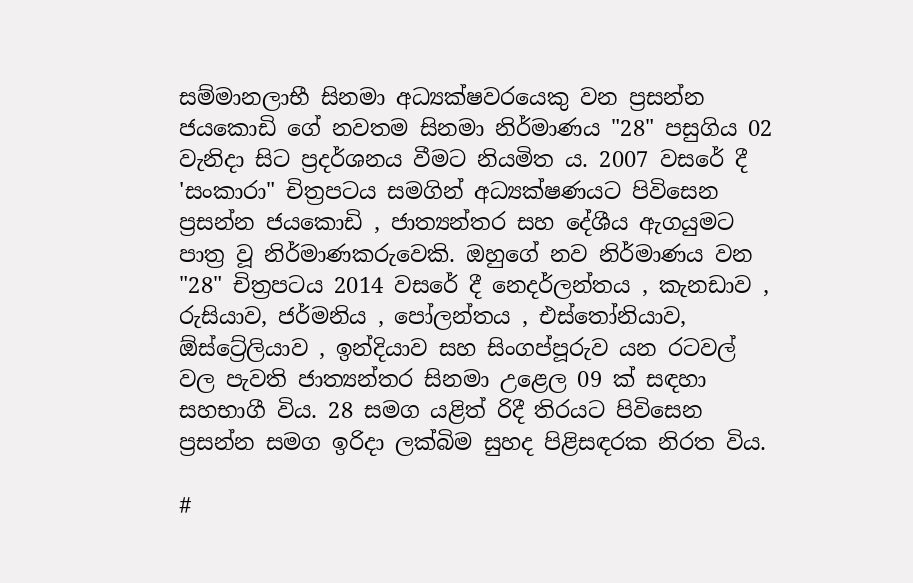සම්මානලාභී සිනමා අධ්‍යක්ෂවරයෙකු වන ප්‍රසන්න ජයකොඩි ගේ නවතම සිනමා නිර්මාණය "28" පසුගිය 02 වැනිදා සිට ප්‍රදර්ශනය වීමට නියමිත ය. 2007 වසරේ දී 'සංකාරා" චිත්‍රපටය සමගින් අධ්‍යක්ෂණයට පිවිසෙන ප්‍රසන්න ජයකොඩි , ජාත්‍යන්තර සහ දේශීය ඇගයුමට පාත්‍ර වූ නිර්මාණකරුවෙකි. ඔහුගේ නව නිර්මාණය වන "28" චිත්‍රපටය 2014 වසරේ දී නෙදර්ලන්තය , කැනඩාව , රුසියාව, ජර්මනිය , පෝලන්තය , එස්තෝනියාව, ඕස්ට්‍රේලියාව , ඉන්දියාව සහ සිංගප්පූරුව යන රටවල් වල පැවති ජාත්‍යන්තර සිනමා උළෙල 09 ක් සඳහා සහභාගී විය. 28 සමග යළිත් රිදී තිරයට පිවිසෙන ප්‍රසන්න සමග ඉරිදා ලක්බිම සුහද පිළිසඳරක නිරත විය.

#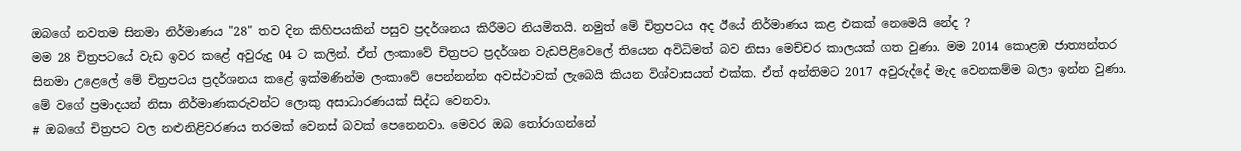ඔබගේ නවතම සිනමා නිර්මාණය "28" තව දින කිහිපයකින් පසුව ප්‍රදර්ශනය කිරීමට නියමිතයි. නමුත් මේ චිත්‍රපටය අද ඊයේ නිර්මාණය කළ එකක් නෙමෙයි නේද ?
මම 28 චිත්‍රපටයේ වැඩ ඉවර කළේ අවුරුදු 04 ට කලින්. ඒත් ලංකාවේ චිත්‍රපට ප්‍රදර්ශන වැඩපිළිවෙලේ තියෙන අවිධිමත් බව නිසා මෙච්චර කාලයක් ගත වුණා. මම 2014 කොළඹ ජාත්‍යන්තර සිනමා උළෙලේ මේ චිත්‍රපටය ප්‍රදර්ශනය කළේ ඉක්මණින්ම ලංකාවේ පෙන්නන්න අවස්ථාවක් ලැබෙයි කියන විශ්වාසයත් එක්ක. ඒත් අන්තිමට 2017 අවුරුද්දේ මැද වෙනකම්ම බලා ඉන්න වුණා. මේ වගේ ප්‍රමාදයන් නිසා නිර්මාණකරුවන්ට ලොකු අසාධාරණයක් සිද්ධ වෙනවා.
# ඔබගේ චිත්‍රපට වල නළුනිළිවරණය තරමක් වෙනස් බවක් පෙනෙනවා. මෙවර ඔබ තෝරාගන්නේ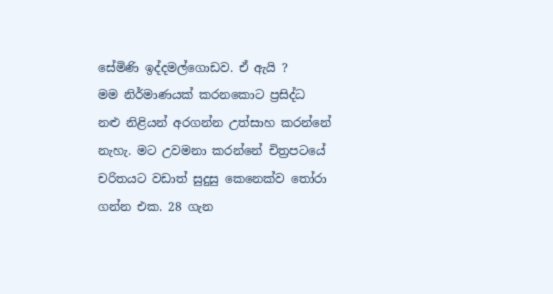සේමිණි ඉද්දමල්ගොඩව. ඒ ඇයි ?
මම නිර්මාණයක් කරනකොට ප්‍රසිද්ධ නළු නිළියන් අරගන්න උත්සාහ කරන්නේ නැහැ. මට උවමනා කරන්නේ චිත්‍රපටයේ චරිතයට වඩාත් සුදුසු කෙනෙක්ව තෝරා ගන්න එක. 28 ගැන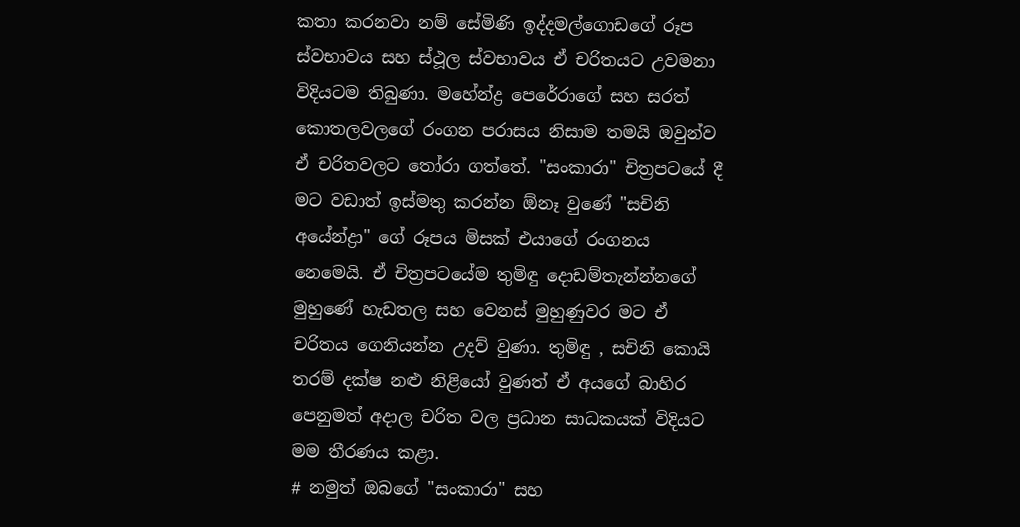කතා කරනවා නම් සේමිණි ඉද්දමල්ගොඩගේ රූප ස්වභාවය සහ ස්ථූල ස්වභාවය ඒ චරිතයට උවමනා විදියටම තිබුණා. මහේන්ද්‍ර පෙරේරාගේ සහ සරත් කොතලවලගේ රංගන පරාසය නිසාම තමයි ඔවුන්ව ඒ චරිතවලට තෝරා ගත්තේ. "සංකාරා" චිත්‍රපටයේ දී මට වඩාත් ඉස්මතු කරන්න ඕනෑ වුණේ "සචිනි අයේන්ද්‍රා" ගේ රූපය මිසක් එයාගේ රංගනය නෙමෙයි. ඒ චිත්‍රපටයේම තුමිඳු දොඩම්තැන්න්නගේ මුහුණේ හැඩතල සහ වෙනස් මුහුණුවර මට ඒ චරිතය ගෙනියන්න උදව් වුණා. තුමිඳු , සචිනි කොයි තරම් දක්ෂ නළු නිළියෝ වුණත් ඒ අයගේ බාහිර පෙනුමත් අදාල චරිත වල ප්‍රධාන සාධකයක් විදියට මම තීරණය කළා.
# නමුත් ඔබගේ "සංකාරා" සහ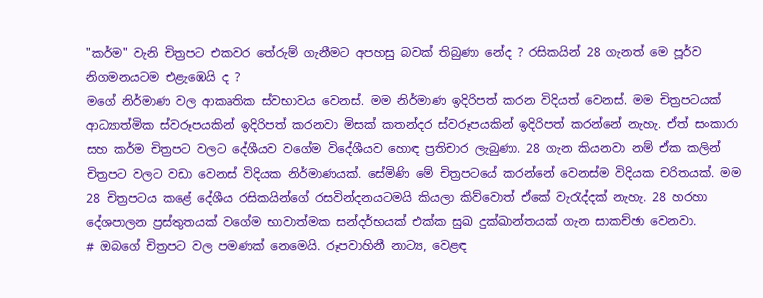"කර්ම" වැනි චිත්‍රපට එකවර තේරුම් ගැනීමට අපහසු බවක් තිබුණා නේද ? රසිකයින් 28 ගැනත් මෙ පූර්ව නිගමනයටම එළැඹෙයි ද ?
මගේ නිර්මාණ වල ආකෘතික ස්වභාවය වෙනස්. මම නිර්මාණ ඉදිරිපත් කරන විදියත් වෙනස්. මම චිත්‍රපටයක් ආධ්‍යාත්මික ස්වරූපයකින් ඉදිරිපත් කරනවා මිසක් කතන්දර ස්වරූපයකින් ඉදිරිපත් කරන්නේ නැහැ. ඒත් සංකාරා සහ කර්ම චිත්‍රපට වලට දේශීයව වගේම විදේශීයව හොඳ ප්‍රතිචාර ලැබුණා. 28 ගැන කියනවා නම් ඒක කලින් චිත්‍රපට වලට වඩා වෙනස් විදියක නිර්මාණයක්. සේමිණි මේ චිත්‍රපටයේ කරන්නේ වෙනස්ම විදියක චරිතයක්. මම 28 චිත්‍රපටය කළේ දේශීය රසිකයින්ගේ රසවින්දනයටමයි කියලා කිව්වොත් ඒකේ වැරැද්දක් නැහැ. 28 හරහා දේශපාලන ප්‍රස්තුතයක් වගේම භාවාත්මක සන්දර්භයක් එක්ක සුඛ දුක්ඛාන්තයක් ගැන සාකච්ඡා වෙනවා.
# ඔබගේ චිත්‍රපට වල පමණක් නෙමෙයි. රූපවාහිනී නාට්‍ය, වෙළඳ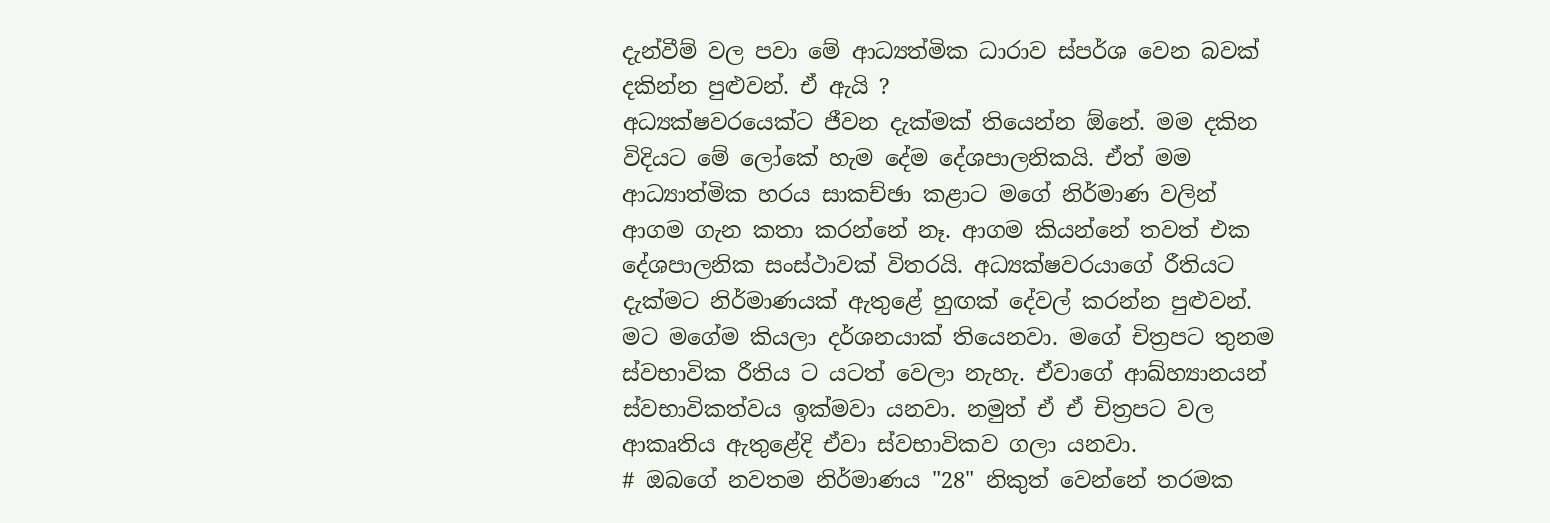දැන්වීම් වල පවා මේ ආධ්‍යත්මික ධාරාව ස්පර්ශ වෙන බවක් දකින්න පුළුවන්. ඒ ඇයි ?
අධ්‍යක්ෂවරයෙක්ට ජීවන දැක්මක් තියෙන්න ඕනේ. මම දකින විදියට මේ ලෝකේ හැම දේම දේශපාලනිකයි. ඒත් මම ආධ්‍යාත්මික හරය සාකච්ඡා කළාට මගේ නිර්මාණ වලින් ආගම ගැන කතා කරන්නේ නෑ. ආගම කියන්නේ තවත් එක දේශපාලනික සංස්ථාවක් විතරයි. අධ්‍යක්ෂවරයාගේ රීතියට දැක්මට නිර්මාණයක් ඇතුළේ හුඟක් දේවල් කරන්න පුළුවන්. මට මගේම කියලා දර්ශනයාක් තියෙනවා. මගේ චිත්‍රපට තුනම ස්වභාවික රීතිය ට යටත් වෙලා නැහැ. ඒවාගේ ආඛ්හ්‍යානයන් ස්වභාවිකත්වය ඉක්මවා යනවා. නමුත් ඒ ඒ චිත්‍රපට වල ආකෘතිය ඇතුළේදි ඒවා ස්වභාවිකව ගලා යනවා.
# ඔබගේ නවතම නිර්මාණය "28" නිකුත් වෙන්නේ තරමක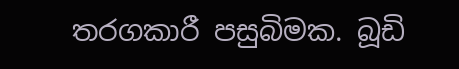තරගකාරී පසුබිමක. බූඩි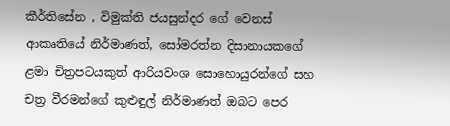කීර්තිසේන , විමුක්ති ජයසුන්දර ගේ වෙනස් ආකෘතියේ නිර්මාණත්, සෝමරත්න දිසානායකගේ ළමා චිත්‍රපටයකුත් ආරියවංශ සොහොයුරන්ගේ සහ චත්‍ර වීරමන්ගේ කුළුඳුල් නිර්මාණත් ඔබට පෙර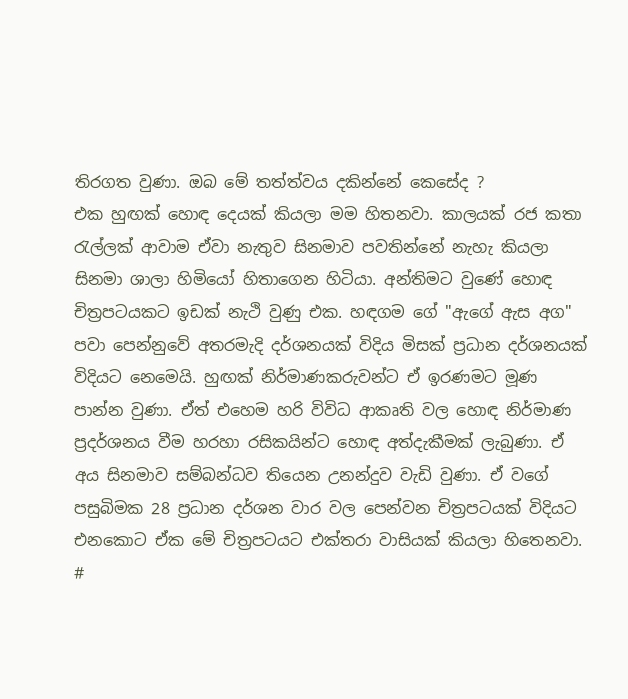තිරගත වුණා. ඔබ මේ තත්ත්වය දකින්නේ කෙසේද ?
එක හුඟක් හොඳ දෙයක් කියලා මම හිතනවා. කාලයක් රජ කතා රැල්ලක් ආවාම ඒවා නැතුව සිනමාව පවතින්නේ නැහැ කියලා සිනමා ශාලා හිමියෝ හිතාගෙන හිටියා. අන්තිමට වුණේ හොඳ චිත්‍රපටයකට ඉඩක් නැථි වුණු එක. හඳගම ගේ "ඇගේ ඇස අග" පවා පෙන්නුවේ අතරමැදි දර්ශනයක් විදිය මිසක් ප්‍රධාන දර්ශනයක් විදියට නෙමෙයි. හුඟක් නිර්මාණකරුවන්ට ඒ ඉරණමට මූණ පාන්න වුණා. ඒත් එහෙම හරි විවිධ ආකෘති වල හොඳ නිර්මාණ ප්‍රදර්ශනය වීම හරහා රසිකයින්ට හොඳ අත්දැකීමක් ලැබුණා. ඒ අය සිනමාව සම්බන්ධව තියෙන උනන්දුව වැඩි වුණා. ඒ වගේ පසුබිමක 28 ප්‍රධාන දර්ශන වාර වල පෙන්වන චිත්‍රපටයක් විදියට එනකොට ඒක මේ චිත්‍රපටයට එක්තරා වාසියක් කියලා හිතෙනවා.
#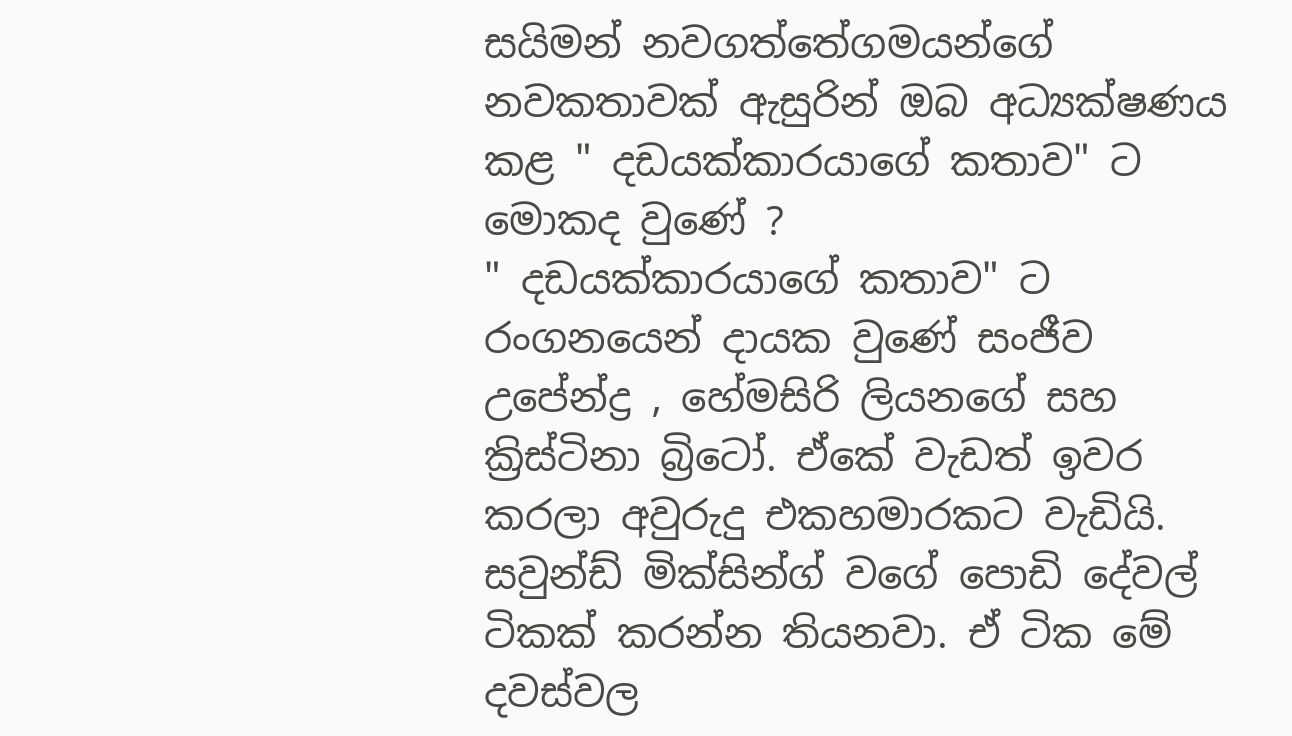සයිමන් නවගත්තේගමයන්ගේ නවකතාවක් ඇසුරින් ඔබ අධ්‍යක්ෂණය කළ " දඩයක්කාරයාගේ කතාව" ට මොකද වුණේ ?
" දඩයක්කාරයාගේ කතාව" ට රංගනයෙන් දායක වුණේ සංජීව උපේන්ද්‍ර , හේමසිරි ලියනගේ සහ ක්‍රිස්ටිනා බ්‍රිටෝ. ඒකේ වැඩත් ඉවර කරලා අවුරුදු එකහමාරකට වැඩියි. සවුන්ඩ් මික්සින්ග් වගේ පොඩි දේවල් ටිකක් කරන්න තියනවා. ඒ ටික මේ දවස්වල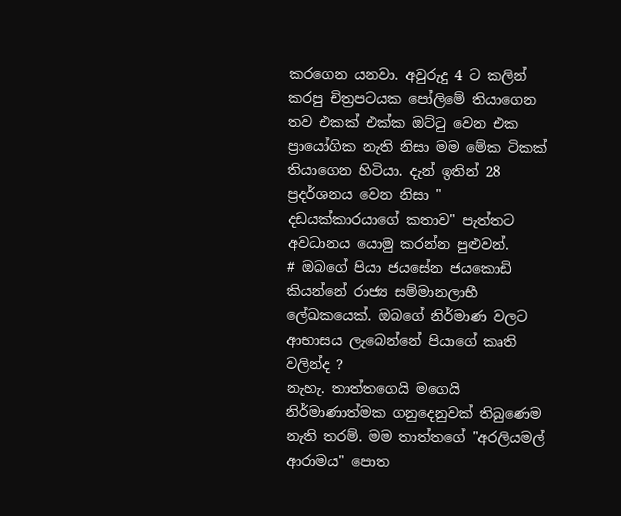කරගෙන යනවා. අවුරුදු 4 ට කලින් කරපු චිත්‍රපටයක පෝලිමේ තියාගෙන තව එකක් එක්ක ඔට්ටු වෙන එක ප්‍රායෝගික නැති නිසා මම මේක ටිකක් තියාගෙන හිටියා. දැන් ඉතින් 28 ප්‍රදර්ශනය වෙන නිසා " දඩයක්කාරයාගේ කතාව" පැත්තට අවධානය යොමු කරන්න පුළුවන්.
# ඔබගේ පියා ජයසේන ජයකොඩි කියන්නේ රාජ්‍ය සම්මානලාභී ලේඛකයෙක්. ඔබගේ නිර්මාණ වලට ආභාසය ලැබෙන්නේ පියාගේ කෘති වලින්ද ?
නැහැ. තාත්තගෙයි මගෙයි නිර්මාණාත්මක ගනුදෙනුවක් තිබුණෙම නැති තරම්. මම තාත්තගේ "අරලියමල් ආරාමය" පොත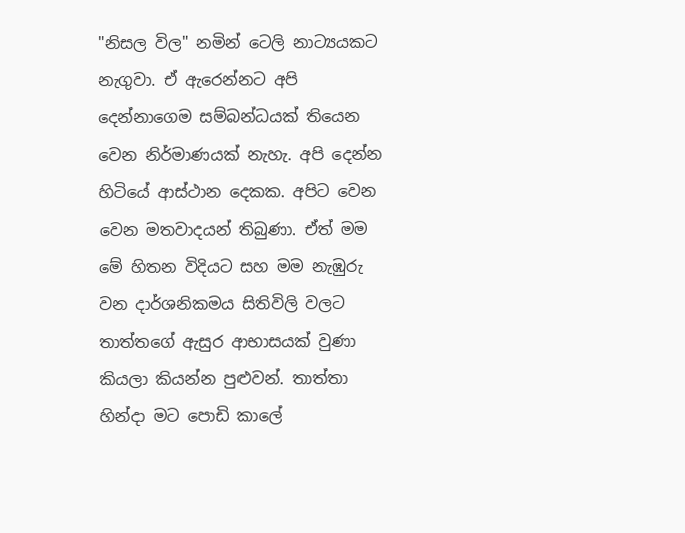"නිසල විල" නමින් ටෙලි නාට්‍යයකට නැගුවා. ඒ ඇරෙන්නට අපි දෙන්නාගෙම සම්බන්ධයක් තියෙන වෙන නිර්මාණයක් නැහැ. අපි දෙන්න හිටියේ ආස්ථාන දෙකක. අපිට වෙන වෙන මතවාදයන් තිබුණා. ඒත් මම මේ හිතන විදියට සහ මම නැඹුරු වන දාර්ශනිකමය සිතිවිලි වලට තාත්තගේ ඇසුර ආභාසයක් වුණා කියලා කියන්න පුළුවන්. තාත්තා හින්දා මට පොඩි කාලේ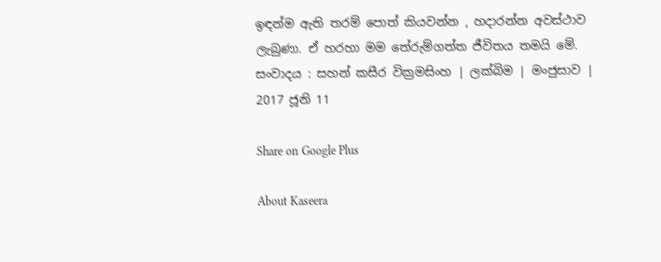ඉඳන්ම ඇති තරම් පොත් කියවන්න , හදාරන්න අවස්ථාව ලැබුණා. ඒ හරහා මම තේරුම්ගත්ත ජීවිතය තමයි මේ.
සංවාදය : සහන් කසීර වික්‍රමසිංහ | ලක්බිම | මංජුසාව | 2017 ජූනි 11

Share on Google Plus

About Kaseera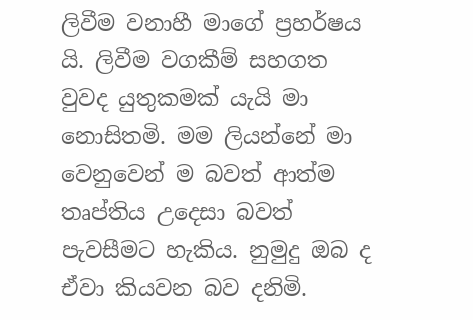ලිවීම වනාහී මාගේ ප්‍රහර්ෂය යි. ලිවීම වගකීම් සහගත වුවද යුතුකමක් යැයි මා නොසිතමි. මම ලියන්නේ මා වෙනුවෙන් ම බවත් ආත්ම තෘප්තිය උදෙසා බවත් පැවසීමට හැකිය. නුමුදු ඔබ ද ඒවා කියවන බව දනිමි.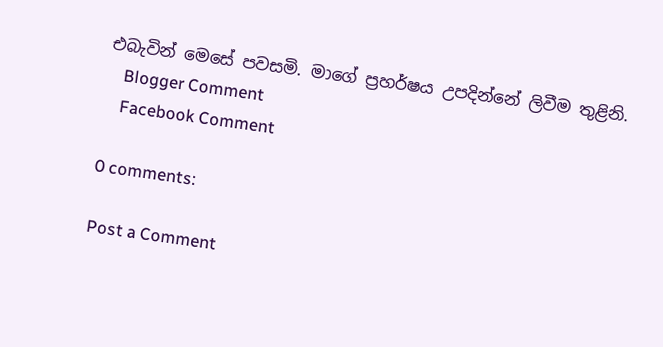එබැවින් මෙසේ පවසමි. මාගේ ප්‍රහර්ෂය උපදින්නේ ලිවීම තුළිනි.
    Blogger Comment
    Facebook Comment

0 comments:

Post a Comment